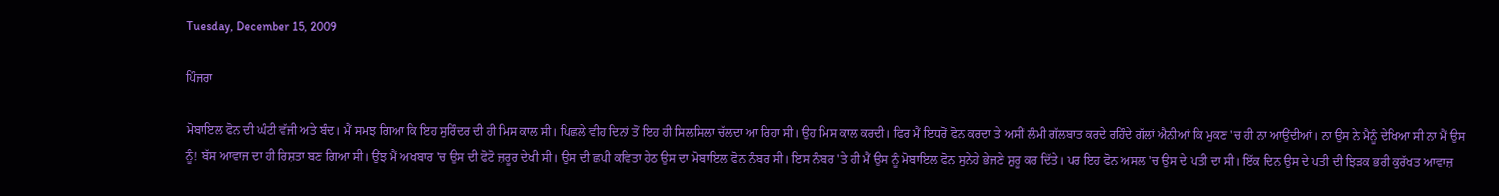Tuesday, December 15, 2009

ਪਿੰਜਰਾ

ਮੋਬਾਇਲ ਫੋਨ ਦੀ ਘੰਟੀ ਵੱਜੀ ਅਤੇ ਬੰਦ। ਮੈਂ ਸਮਝ ਗਿਆ ਕਿ ਇਹ ਸੁਰਿੰਦਰ ਦੀ ਹੀ ਮਿਸ ਕਾਲ ਸੀ। ਪਿਛਲੇ ਵੀਹ ਦਿਨਾਂ ਤੋਂ ਇਹ ਹੀ ਸਿਲਸਿਲਾ ਚੱਲਦਾ ਆ ਰਿਹਾ ਸੀ। ਉਹ ਮਿਸ ਕਾਲ ਕਰਦੀ। ਫਿਰ ਮੈਂ ਇਧਰੋਂ ਫੋਨ ਕਰਦਾ ਤੇ ਅਸੀਂ ਲੰਮੀ ਗੱਲਬਾਤ ਕਰਦੇ ਰਹਿੰਦੇ ਗੱਲਾਂ ਐਨੀਆਂ ਕਿ ਮੁਕਣ 'ਚ ਹੀ ਨਾ ਆਉਂਦੀਆਂ। ਨਾ ਉਸ ਨੇ ਮੈਨੂੰ ਦੇਖਿਆ ਸੀ ਨਾ ਮੈਂ ਉਸ ਨੂੰ! ਬੱਸ ਆਵਾਜ ਦਾ ਹੀ ਰਿਸ਼ਤਾ ਬਣ ਗਿਆ ਸੀ। ਉਂਝ ਮੈਂ ਅਖਬਾਰ 'ਚ ਉਸ ਦੀ ਫੋਟੋ ਜ਼ਰੂਰ ਦੇਖੀ ਸੀ। ਉਸ ਦੀ ਛਪੀ ਕਵਿਤਾ ਹੇਠ ਉਸ ਦਾ ਮੋਬਾਇਲ ਫੋਨ ਨੰਬਰ ਸੀ। ਇਸ ਨੰਬਰ 'ਤੇ ਹੀ ਮੈਂ ਉਸ ਨੂੰ ਮੋਬਾਇਲ ਫੋਨ ਸੁਨੇਹੇ ਭੇਜਣੇ ਸ਼ੁਰੂ ਕਰ ਦਿੱਤੇ। ਪਰ ਇਹ ਫੋਨ ਅਸਲ 'ਚ ਉਸ ਦੇ ਪਤੀ ਦਾ ਸੀ। ਇੱਕ ਦਿਨ ਉਸ ਦੇ ਪਤੀ ਦੀ ਝਿੜਕ ਭਰੀ ਕੁਰੱਖਤ ਆਵਾਜ਼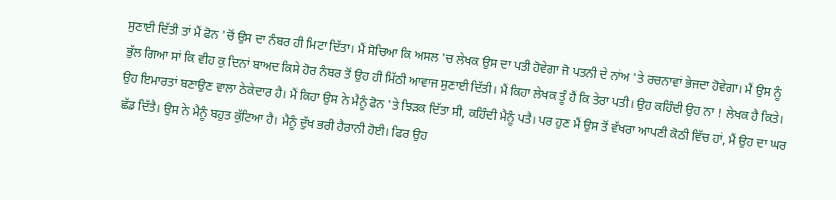ਸੁਣਾਈ ਦਿੱਤੀ ਤਾਂ ਮੈਂ ਫੋਨ 'ਚੋਂ ਉਸ ਦਾ ਨੰਬਰ ਹੀ ਮਿਟਾ ਦਿੱਤਾ। ਮੈਂ ਸੋਚਿਆ ਕਿ ਅਸਲ 'ਚ ਲੇਖਕ ਉਸ ਦਾ ਪਤੀ ਹੋਵੇਗਾ ਜੋ ਪਤਨੀ ਦੇ ਨਾਂਅ 'ਤੇ ਰਚਨਾਵਾਂ ਭੇਜਦਾ ਹੋਵੇਗਾ। ਮੈਂ ਉਸ ਨੂੰ ਭੁੱਲ ਗਿਆ ਸਾਂ ਕਿ ਵੀਹ ਕੁ ਦਿਨਾਂ ਬਾਅਦ ਕਿਸੇ ਹੋਰ ਨੰਬਰ ਤੋਂ ਉਹ ਹੀ ਮਿੱਠੀ ਆਵਾਜ ਸੁਣਾਈ ਦਿੱਤੀ। ਮੈਂ ਕਿਹਾ ਲੇਖਕ ਤੂੰ ਹੈਂ ਕਿ ਤੇਰਾ ਪਤੀ। ਉਹ ਕਹਿੰਦੀ ਉਹ ਨਾ ! ਲੇਖਕ ਹੈ ਕਿਤੇ। ਉਹ ਇਮਾਰਤਾਂ ਬਣਾਉਣ ਵਾਲਾ ਠੇਕੇਦਾਰ ਹੈ। ਮੈਂ ਕਿਹਾ ਉਸ ਨੇ ਮੈਨੂੰ ਫੋਨ 'ਤੇ ਝਿੜਕ ਦਿੱਤਾ ਸੀ, ਕਹਿੰਦੀ ਮੈਨੂੰ ਪਤੈ। ਪਰ ਹੁਣ ਮੈਂ ਉਸ ਤੋਂ ਵੱਖਰਾ ਆਪਣੀ ਕੋਠੀ ਵਿੱਚ ਹਾਂ, ਮੈਂ ਉਹ ਦਾ ਘਰ ਛੱਡ ਦਿੱਤੈ। ਉਸ ਨੇ ਮੈਨੂੰ ਬਹੁਤ ਕੁੱਟਿਆ ਹੈ। ਮੈਨੂੰ ਦੁੱਖ ਭਰੀ ਹੈਰਾਨੀ ਹੋਈ। ਫਿਰ ਉਹ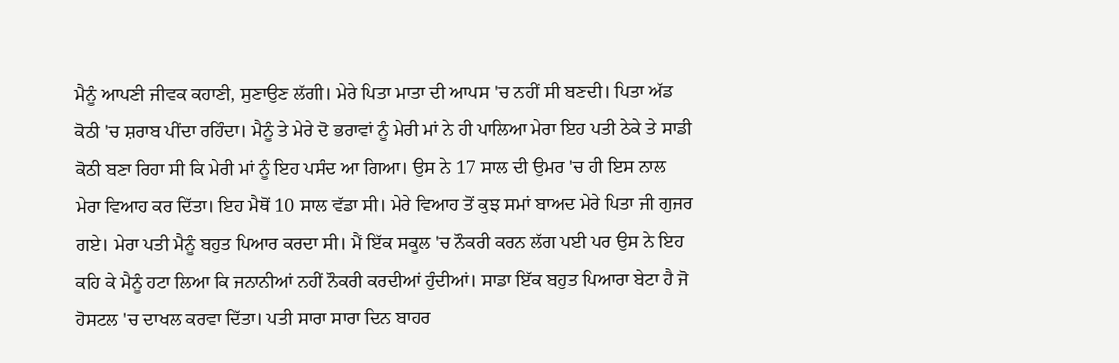ਮੈਨੂੰ ਆਪਣੀ ਜੀਵਕ ਕਹਾਣੀ, ਸੁਣਾਉਣ ਲੱਗੀ। ਮੇਰੇ ਪਿਤਾ ਮਾਤਾ ਦੀ ਆਪਸ 'ਚ ਨਹੀਂ ਸੀ ਬਣਦੀ। ਪਿਤਾ ਅੱਡ ਕੋਠੀ 'ਚ ਸ਼ਰਾਬ ਪੀਂਦਾ ਰਹਿੰਦਾ। ਮੈਨੂੰ ਤੇ ਮੇਰੇ ਦੋ ਭਰਾਵਾਂ ਨੂੰ ਮੇਰੀ ਮਾਂ ਨੇ ਹੀ ਪਾਲਿਆ ਮੇਰਾ ਇਹ ਪਤੀ ਠੇਕੇ ਤੇ ਸਾਡੀ ਕੋਠੀ ਬਣਾ ਰਿਹਾ ਸੀ ਕਿ ਮੇਰੀ ਮਾਂ ਨੂੰ ਇਹ ਪਸੰਦ ਆ ਗਿਆ। ਉਸ ਨੇ 17 ਸਾਲ ਦੀ ਉਮਰ 'ਚ ਹੀ ਇਸ ਨਾਲ ਮੇਰਾ ਵਿਆਹ ਕਰ ਦਿੱਤਾ। ਇਹ ਮੈਥੋਂ 10 ਸਾਲ ਵੱਡਾ ਸੀ। ਮੇਰੇ ਵਿਆਹ ਤੋਂ ਕੁਝ ਸਮਾਂ ਬਾਅਦ ਮੇਰੇ ਪਿਤਾ ਜੀ ਗੁਜਰ ਗਏ। ਮੇਰਾ ਪਤੀ ਮੈਨੂੰ ਬਹੁਤ ਪਿਆਰ ਕਰਦਾ ਸੀ। ਮੈਂ ਇੱਕ ਸਕੂਲ 'ਚ ਨੌਕਰੀ ਕਰਨ ਲੱਗ ਪਈ ਪਰ ਉਸ ਨੇ ਇਹ ਕਹਿ ਕੇ ਮੈਨੂੰ ਹਟਾ ਲਿਆ ਕਿ ਜਨਾਨੀਆਂ ਨਹੀਂ ਨੌਕਰੀ ਕਰਦੀਆਂ ਹੁੰਦੀਆਂ। ਸਾਡਾ ਇੱਕ ਬਹੁਤ ਪਿਆਰਾ ਬੇਟਾ ਹੈ ਜੋ ਹੋਸਟਲ 'ਚ ਦਾਖਲ ਕਰਵਾ ਦਿੱਤਾ। ਪਤੀ ਸਾਰਾ ਸਾਰਾ ਦਿਨ ਬਾਹਰ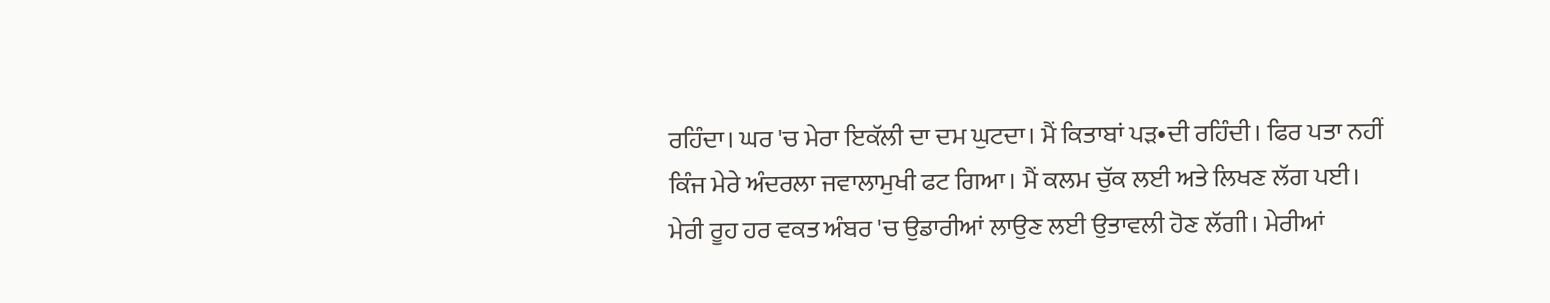ਰਹਿੰਦਾ। ਘਰ 'ਚ ਮੇਰਾ ਇਕੱਲੀ ਦਾ ਦਮ ਘੁਟਦਾ। ਮੈਂ ਕਿਤਾਬਾਂ ਪੜ•ਦੀ ਰਹਿੰਦੀ। ਫਿਰ ਪਤਾ ਨਹੀਂ ਕਿੰਜ ਮੇਰੇ ਅੰਦਰਲਾ ਜਵਾਲਾਮੁਖੀ ਫਟ ਗਿਆ। ਮੈਂ ਕਲਮ ਚੁੱਕ ਲਈ ਅਤੇ ਲਿਖਣ ਲੱਗ ਪਈ। ਮੇਰੀ ਰੂਹ ਹਰ ਵਕਤ ਅੰਬਰ 'ਚ ਉਡਾਰੀਆਂ ਲਾਉਣ ਲਈ ਉਤਾਵਲੀ ਹੋਣ ਲੱਗੀ। ਮੇਰੀਆਂ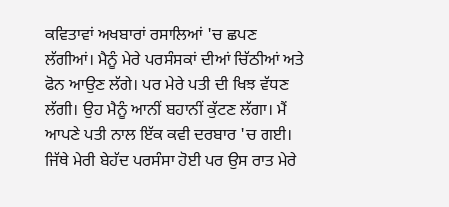ਕਵਿਤਾਵਾਂ ਅਖਬਾਰਾਂ ਰਸਾਲਿਆਂ 'ਚ ਛਪਣ ਲੱਗੀਆਂ। ਮੈਨੂੰ ਮੇਰੇ ਪਰਸੰਸਕਾਂ ਦੀਆਂ ਚਿੱਠੀਆਂ ਅਤੇ ਫੋਨ ਆਉਣ ਲੱਗੇ। ਪਰ ਮੇਰੇ ਪਤੀ ਦੀ ਖਿਝ ਵੱਧਣ ਲੱਗੀ। ਉਹ ਮੈਨੂੰ ਆਨੀਂ ਬਹਾਨੀਂ ਕੁੱਟਣ ਲੱਗਾ। ਮੈਂ ਆਪਣੇ ਪਤੀ ਨਾਲ ਇੱਕ ਕਵੀ ਦਰਬਾਰ 'ਚ ਗਈ। ਜਿੱਥੇ ਮੇਰੀ ਬੇਹੱਦ ਪਰਸੰਸਾ ਹੋਈ ਪਰ ਉਸ ਰਾਤ ਮੇਰੇ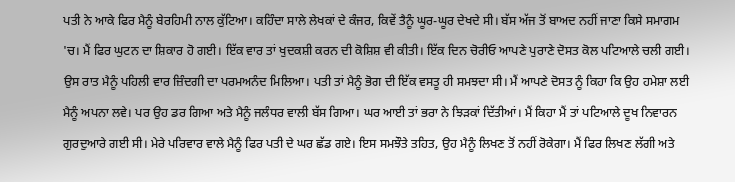ਪਤੀ ਨੇ ਆਕੇ ਫਿਰ ਮੈਨੂੰ ਬੇਰਹਿਮੀ ਨਾਲ ਕੁੱਟਿਆ। ਕਹਿੰਦਾ ਸਾਲੇ ਲੇਖਕਾਂ ਦੇ ਕੰਜਰ, ਕਿਵੇਂ ਤੈਨੂੰ ਘੂਰ-ਘੂਰ ਦੇਖਦੇ ਸੀ। ਬੱਸ ਅੱਜ ਤੋਂ ਬਾਅਦ ਨਹੀਂ ਜਾਣਾ ਕਿਸੇ ਸਮਾਗਮ 'ਚ। ਮੈਂ ਫਿਰ ਘੁਟਨ ਦਾ ਸ਼ਿਕਾਰ ਹੋ ਗਈ। ਇੱਕ ਵਾਰ ਤਾਂ ਖੁਦਕਸ਼ੀ ਕਰਨ ਦੀ ਕੋਸ਼ਿਸ਼ ਵੀ ਕੀਤੀ। ਇੱਕ ਦਿਨ ਚੋਰੀਓ ਆਪਣੇ ਪੁਰਾਣੇ ਦੋਸਤ ਕੋਲ ਪਟਿਆਲੇ ਚਲੀ ਗਈ। ਉਸ ਰਾਤ ਮੈਨੂੰ ਪਹਿਲੀ ਵਾਰ ਜ਼ਿੰਦਗੀ ਦਾ ਪਰਮਅਨੰਦ ਮਿਲਿਆ। ਪਤੀ ਤਾਂ ਮੈਨੂੰ ਭੋਗ ਦੀ ਇੱਕ ਵਸਤੂ ਹੀ ਸਮਝਦਾ ਸੀ। ਮੈਂ ਆਪਣੇ ਦੋਸਤ ਨੂੰ ਕਿਹਾ ਕਿ ਉਹ ਹਮੇਸ਼ਾ ਲਈ ਮੈਨੂੰ ਅਪਨਾ ਲਵੇ। ਪਰ ਉਹ ਡਰ ਗਿਆ ਅਤੇ ਮੈਨੂੰ ਜਲੰਧਰ ਵਾਲੀ ਬੱਸ ਗਿਆ। ਘਰ ਆਈ ਤਾਂ ਭਰਾ ਨੇ ਝਿੜਕਾਂ ਦਿੱਤੀਆਂ। ਮੈਂ ਕਿਹਾ ਮੈਂ ਤਾਂ ਪਟਿਆਲੇ ਦੂਖ ਨਿਵਾਰਨ ਗੁਰਦੁਆਰੇ ਗਈ ਸੀ। ਮੇਰੇ ਪਰਿਵਾਰ ਵਾਲੇ ਮੈਨੂੰ ਫਿਰ ਪਤੀ ਦੇ ਘਰ ਛੱਡ ਗਏ। ਇਸ ਸਮਝੌਤੇ ਤਹਿਤ, ਉਹ ਮੈਨੂੰ ਲਿਖਣ ਤੋਂ ਨਹੀਂ ਰੋਕੇਗਾ। ਮੈਂ ਫਿਰ ਲਿਖਣ ਲੱਗੀ ਅਤੇ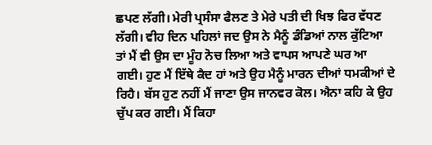ਛਪਣ ਲੱਗੀ। ਮੇਰੀ ਪ੍ਰਸੰਸਾ ਫੈਲਣ ਤੇ ਮੇਰੇ ਪਤੀ ਦੀ ਖਿਝ ਫਿਰ ਵੱਧਣ ਲੱਗੀ। ਵੀਹ ਦਿਨ ਪਹਿਲਾਂ ਜਦ ਉਸ ਨੇ ਮੈਨੂੰ ਡੰਡਿਆਂ ਨਾਲ ਕੁੱਟਿਆ ਤਾਂ ਮੈਂ ਵੀ ਉਸ ਦਾ ਮੂੰਹ ਨੋਚ ਲਿਆ ਅਤੇ ਵਾਪਸ ਆਪਣੇ ਘਰ ਆ ਗਈ। ਹੁਣ ਮੈਂ ਇੱਥੇ ਕੈਦ ਹਾਂ ਅਤੇ ਉਹ ਮੈਨੂੰ ਮਾਰਨ ਦੀਆਂ ਧਮਕੀਆਂ ਦੇ ਰਿਹੈ। ਬੱਸ ਹੁਣ ਨਹੀਂ ਮੈਂ ਜਾਣਾ ਉਸ ਜਾਨਵਰ ਕੋਲ। ਐਨਾ ਕਹਿ ਕੇ ਉਹ ਚੁੱਪ ਕਰ ਗਈ। ਮੈਂ ਕਿਹਾ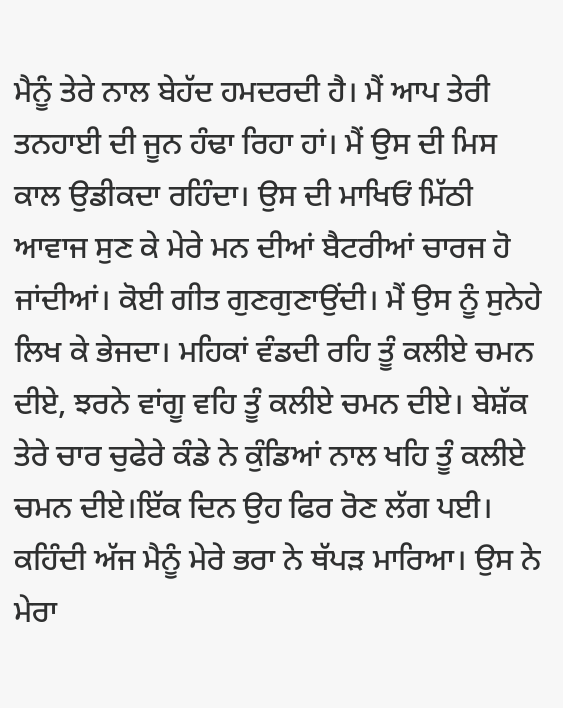ਮੈਨੂੰ ਤੇਰੇ ਨਾਲ ਬੇਹੱਦ ਹਮਦਰਦੀ ਹੈ। ਮੈਂ ਆਪ ਤੇਰੀ ਤਨਹਾਈ ਦੀ ਜੂਨ ਹੰਢਾ ਰਿਹਾ ਹਾਂ। ਮੈਂ ਉਸ ਦੀ ਮਿਸ ਕਾਲ ਉਡੀਕਦਾ ਰਹਿੰਦਾ। ਉਸ ਦੀ ਮਾਖਿਓਂ ਮਿੱਠੀ ਆਵਾਜ ਸੁਣ ਕੇ ਮੇਰੇ ਮਨ ਦੀਆਂ ਬੈਟਰੀਆਂ ਚਾਰਜ ਹੋ ਜਾਂਦੀਆਂ। ਕੋਈ ਗੀਤ ਗੁਣਗੁਣਾਉਂਦੀ। ਮੈਂ ਉਸ ਨੂੰ ਸੁਨੇਹੇ ਲਿਖ ਕੇ ਭੇਜਦਾ। ਮਹਿਕਾਂ ਵੰਡਦੀ ਰਹਿ ਤੂੰ ਕਲੀਏ ਚਮਨ ਦੀਏ, ਝਰਨੇ ਵਾਂਗੂ ਵਹਿ ਤੂੰ ਕਲੀਏ ਚਮਨ ਦੀਏ। ਬੇਸ਼ੱਕ ਤੇਰੇ ਚਾਰ ਚੁਫੇਰੇ ਕੰਡੇ ਨੇ ਕੁੰਡਿਆਂ ਨਾਲ ਖਹਿ ਤੂੰ ਕਲੀਏ ਚਮਨ ਦੀਏ।ਇੱਕ ਦਿਨ ਉਹ ਫਿਰ ਰੋਣ ਲੱਗ ਪਈ। ਕਹਿੰਦੀ ਅੱਜ ਮੈਨੂੰ ਮੇਰੇ ਭਰਾ ਨੇ ਥੱਪੜ ਮਾਰਿਆ। ਉਸ ਨੇ ਮੇਰਾ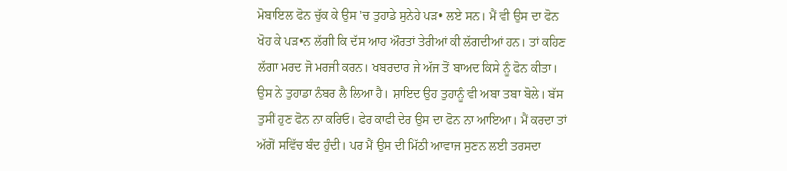ਮੋਬਾਇਲ ਫੋਨ ਚੁੱਕ ਕੇ ਉਸ 'ਚ ਤੁਹਾਡੇ ਸੁਨੇਹੇ ਪੜ• ਲਏ ਸਨ। ਮੈਂ ਵੀ ਉਸ ਦਾ ਫੋਨ ਖੋਹ ਕੇ ਪੜ•ਨ ਲੱਗੀ ਕਿ ਦੱਸ ਆਹ ਔਰਤਾਂ ਤੇਰੀਆਂ ਕੀ ਲੱਗਦੀਆਂ ਹਨ। ਤਾਂ ਕਹਿਣ ਲੱਗਾ ਮਰਦ ਜੋ ਮਰਜੀ ਕਰਨ। ਖਬਰਦਾਰ ਜੇ ਅੱਜ ਤੋਂ ਬਾਅਦ ਕਿਸੇ ਨੂੰ ਫੋਨ ਕੀਤਾ। ਉਸ ਨੇ ਤੁਹਾਡਾ ਨੰਬਰ ਲੈ ਲਿਆ ਹੈ। ਸ਼ਾਇਦ ਉਹ ਤੁਹਾਨੂੰ ਵੀ ਅਬਾ ਤਬਾ ਬੋਲੇ। ਬੱਸ ਤੁਸੀਂ ਹੁਣ ਫੋਨ ਨਾ ਕਰਿਓ। ਫੇਰ ਕਾਫੀ ਦੇਰ ਉਸ ਦਾ ਫੋਨ ਨਾ ਆਇਆ। ਮੈਂ ਕਰਦਾ ਤਾਂ ਅੱਗੋਂ ਸਵਿੱਚ ਬੰਦ ਹੁੰਦੀ। ਪਰ ਮੈਂ ਉਸ ਦੀ ਮਿੱਠੀ ਆਵਾਜ ਸੁਣਨ ਲਈ ਤਰਸਦਾ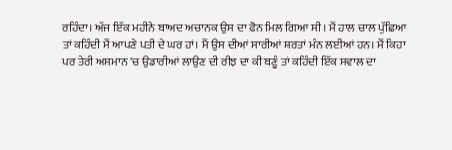ਰਹਿੰਦਾ। ਅੱਜ ਇੱਕ ਮਹੀਨੇ ਬਾਅਦ ਅਚਾਨਕ ਉਸ ਦਾ ਫੋਨ ਮਿਲ ਗਿਆ ਸੀ। ਮੈਂ ਹਾਲ ਚਾਲ ਪੁੱਛਿਆ ਤਾਂ ਕਹਿੰਦੀ ਮੈਂ ਆਪਣੇ ਪਤੀ ਦੇ ਘਰ ਹਾਂ। ਮੈਂ ਉਸ ਦੀਆਂ ਸਾਰੀਆਂ ਸ਼ਰਤਾਂ ਮੰਨ ਲਈਆਂ ਹਨ। ਮੈਂ ਕਿਹਾ ਪਰ ਤੇਰੀ ਅਸਮਾਨ 'ਚ ਉਡਾਰੀਆਂ ਲਾਉਣ ਦੀ ਰੀਝ ਦਾ ਕੀ ਬਣੂੰ ਤਾਂ ਕਹਿੰਦੀ ਇੱਕ ਸਵਾਲ ਦਾ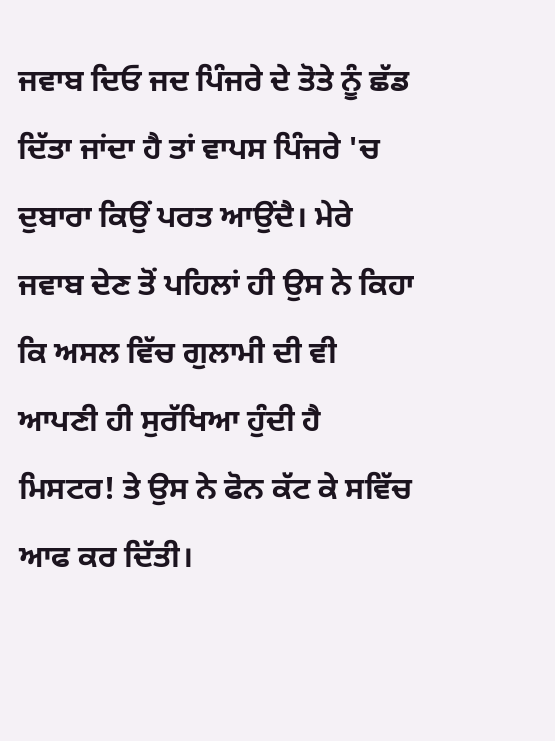ਜਵਾਬ ਦਿਓ ਜਦ ਪਿੰਜਰੇ ਦੇ ਤੋਤੇ ਨੂੰ ਛੱਡ ਦਿੱਤਾ ਜਾਂਦਾ ਹੈ ਤਾਂ ਵਾਪਸ ਪਿੰਜਰੇ 'ਚ ਦੁਬਾਰਾ ਕਿਉਂ ਪਰਤ ਆਉਂਦੈ। ਮੇਰੇ ਜਵਾਬ ਦੇਣ ਤੋਂ ਪਹਿਲਾਂ ਹੀ ਉਸ ਨੇ ਕਿਹਾ ਕਿ ਅਸਲ ਵਿੱਚ ਗੁਲਾਮੀ ਦੀ ਵੀ ਆਪਣੀ ਹੀ ਸੁਰੱਖਿਆ ਹੁੰਦੀ ਹੈ ਮਿਸਟਰ! ਤੇ ਉਸ ਨੇ ਫੋਨ ਕੱਟ ਕੇ ਸਵਿੱਚ ਆਫ ਕਰ ਦਿੱਤੀ।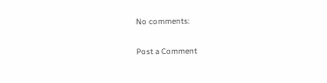No comments:

Post a Comment